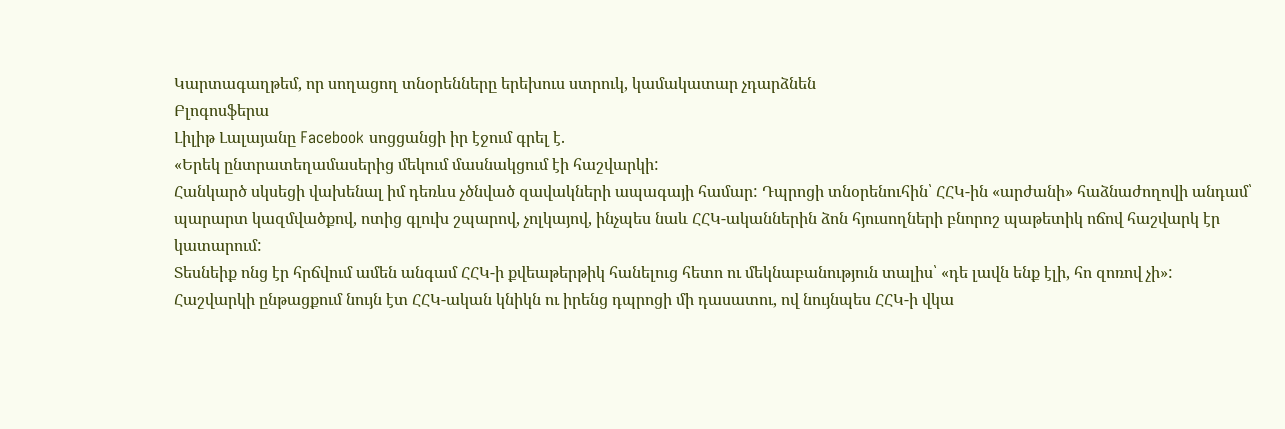Կարտագաղթեմ, որ սողացող տնօրենները երեխուս ստրուկ, կամակատար չդարձնեն
Բլոգոսֆերա
Լիլիթ Լալայանը Facebook սոցցանցի իր էջում գրել է.
«Երեկ ընտրատեղամասերից մեկում մասնակցում էի հաշվարկի:
Հանկարծ սկսեցի վախենալ իմ դեռևս չծնված զավակների ապագայի համար: Դպրոցի տնօրենուհին՝ ՀՀԿ-ին «արժանի» հաձնաժողովի անդամ՝ պարարտ կազմվածքով, ոտից գլուխ շպարով, չոլկայով, ինչպես նաև ՀՀԿ-ականներին ձոն հյուսողների բնորոշ պաթետիկ ոճով հաշվարկ էր կատարում:
Տեսնեիք ոնց էր հրճվում ամեն անգամ ՀՀԿ-ի քվեաթերթիկ հանելուց հետո ու մեկնաբանություն տալիս՝ «դե լավն ենք էլի, հո զոռով չի»:
Հաշվարկի ընթացքում նույն էտ ՀՀԿ-ական կնիկն ու իրենց դպրոցի մի դասատու, ով նույնպես ՀՀԿ-ի վկա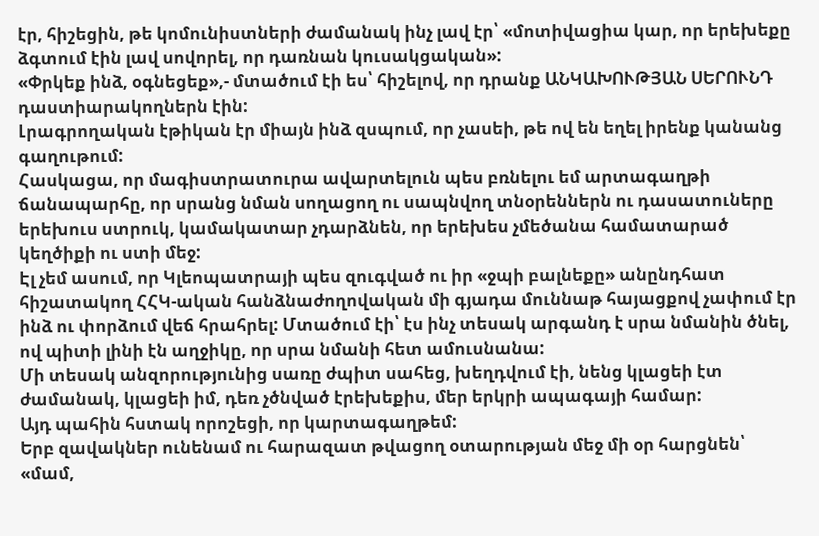էր, հիշեցին, թե կոմունիստների ժամանակ ինչ լավ էր՝ «մոտիվացիա կար, որ երեխեքը ձգտում էին լավ սովորել, որ դառնան կուսակցական»:
«Փրկեք ինձ, օգնեցեք»,- մտածում էի ես՝ հիշելով, որ դրանք ԱՆԿԱԽՈՒԹՅԱՆ ՍԵՐՈՒՆԴ դաստիարակողներն էին:
Լրագրողական էթիկան էր միայն ինձ զսպում, որ չասեի, թե ով են եղել իրենք կանանց գաղութում:
Հասկացա, որ մագիստրատուրա ավարտելուն պես բռնելու եմ արտագաղթի ճանապարհը, որ սրանց նման սողացող ու սապնվող տնօրեններն ու դասատուները երեխուս ստրուկ, կամակատար չդարձնեն, որ երեխես չմեծանա համատարած կեղծիքի ու ստի մեջ:
Էլ չեմ ասում, որ Կլեոպատրայի պես զուգված ու իր «ջպի բալնեքը» անընդհատ հիշատակող ՀՀԿ-ական հանձնաժողովական մի գյադա մուննաթ հայացքով չափում էր ինձ ու փորձում վեճ հրահրել: Մտածում էի՝ էս ինչ տեսակ արգանդ է սրա նմանին ծնել, ով պիտի լինի էն աղջիկը, որ սրա նմանի հետ ամուսնանա:
Մի տեսակ անզորությունից սառը ժպիտ սահեց, խեղդվում էի, նենց կլացեի էտ ժամանակ, կլացեի իմ, դեռ չծնված էրեխեքիս, մեր երկրի ապագայի համար:
Այդ պահին հստակ որոշեցի, որ կարտագաղթեմ:
Երբ զավակներ ունենամ ու հարազատ թվացող օտարության մեջ մի օր հարցնեն՝ «մամ,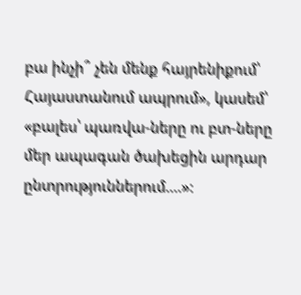բա ինչի՞ չեն մենք հայրենիքում՝ Հայաստանում ապրում», կասեմ՝ «բալես՝ պառվա-ները ու բտ-ները մեր ապագան ծախեցին արդար ընտրություններում....»: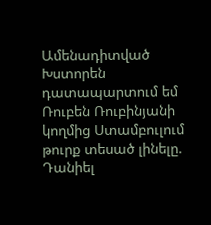Ամենադիտված
Խստորեն դատապարտում եմ Ռուբեն Ռուբինյանի կողմից Ստամբուլում թուրք տեսած լինելը. Դանիել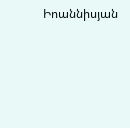Իոաննիսյան